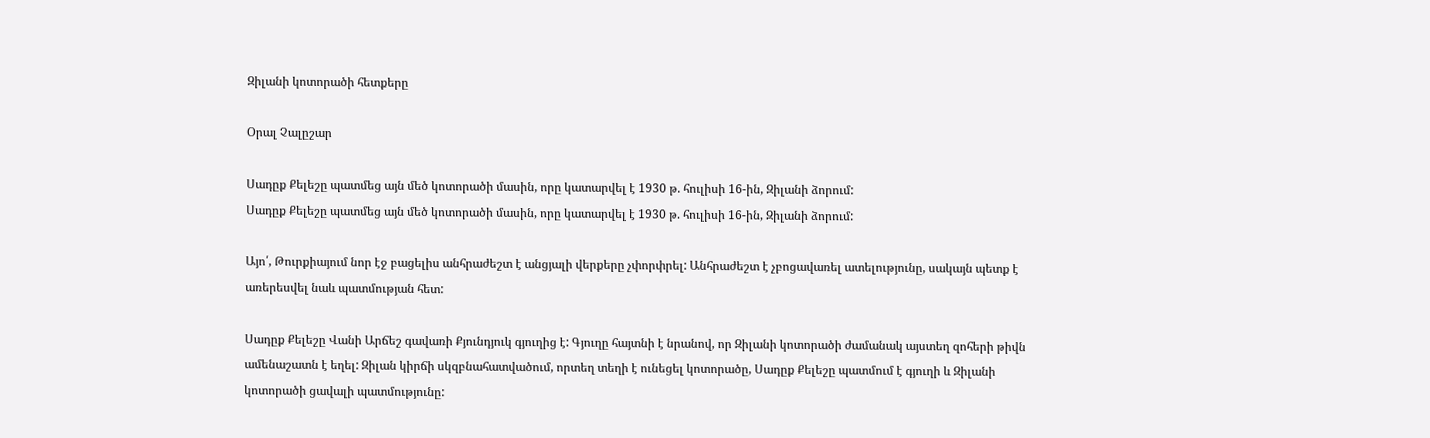Զիլանի կոտորածի հետքերը

Օրալ Չալըշար

Սադըք Քելեշը պատմեց այն մեծ կոտորածի մասին, որը կատարվել է 1930 թ. հուլիսի 16-ին, Զիլանի ձորում:
Սադըք Քելեշը պատմեց այն մեծ կոտորածի մասին, որը կատարվել է 1930 թ. հուլիսի 16-ին, Զիլանի ձորում:

Այո՛, Թուրքիայում նոր էջ բացելիս անհրաժեշտ է անցյալի վերքերը չփորփրել: Անհրաժեշտ է չբոցավառել ատելությունը, սակայն պետք է առերեսվել նաև պատմության հետ:

Սադըք Քելեշը Վանի Արճեշ գավառի Քյունդյուկ գյուղից է: Գյուղը հայտնի է նրանով, որ Զիլանի կոտորածի ժամանակ այստեղ զոհերի թիվն ամենաշատն է եղել: Զիլան կիրճի սկզբնահատվածում, որտեղ տեղի է ունեցել կոտորածը, Սադըք Քելեշը պատմում է գյուղի և Զիլանի կոտորածի ցավալի պատմությունը: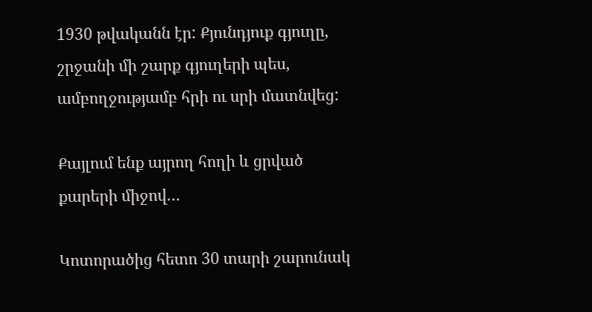1930 թվականն էր: Քյունդյուք գյուղը, շրջանի մի շարք գյուղերի պես, ամբողջությամբ հրի ու սրի մատնվեց:

Քայլում ենք այրող հողի և ցրված քարերի միջով…

Կոտորածից հետո 30 տարի շարունակ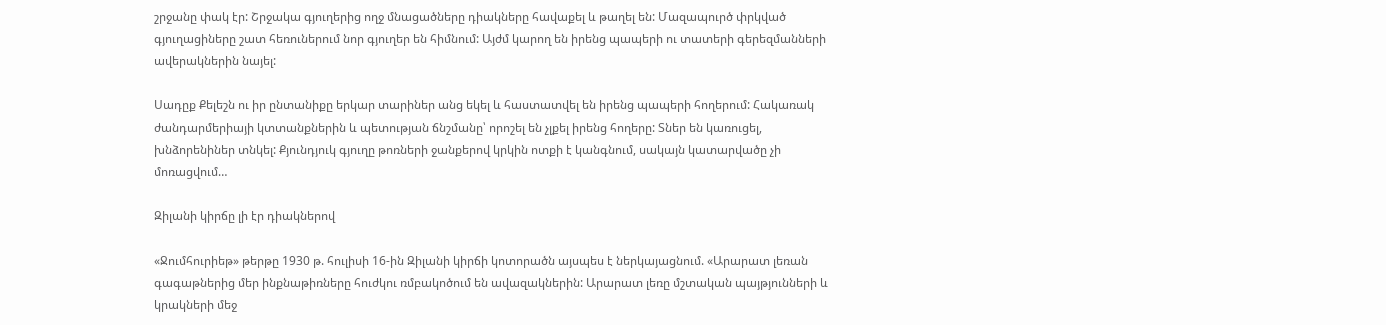շրջանը փակ էր: Շրջակա գյուղերից ողջ մնացածները դիակները հավաքել և թաղել են: Մազապուրծ փրկված գյուղացիները շատ հեռուներում նոր գյուղեր են հիմնում: Այժմ կարող են իրենց պապերի ու տատերի գերեզմանների ավերակներին նայել:

Սադըք Քելեշն ու իր ընտանիքը երկար տարիներ անց եկել և հաստատվել են իրենց պապերի հողերում: Հակառակ ժանդարմերիայի կտտանքներին և պետության ճնշմանը՝ որոշել են չլքել իրենց հողերը: Տներ են կառուցել, խնձորենիներ տնկել: Քյունդյուկ գյուղը թոռների ջանքերով կրկին ոտքի է կանգնում, սակայն կատարվածը չի մոռացվում…

Զիլանի կիրճը լի էր դիակներով

«Ջումհուրիեթ» թերթը 1930 թ. հուլիսի 16-ին Զիլանի կիրճի կոտորածն այսպես է ներկայացնում. «Արարատ լեռան գագաթներից մեր ինքնաթիռները հուժկու ռմբակոծում են ավազակներին: Արարատ լեռը մշտական պայթյունների և կրակների մեջ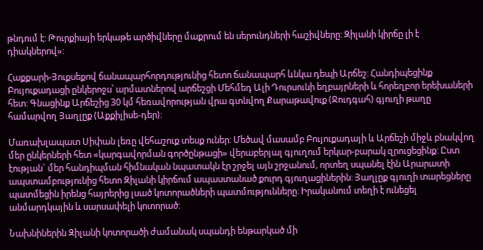թնդում է: Թուրքիայի երկաթե արծիվները մաքրում են սերունդների հաշիվները: Զիլանի կիրճը լի է դիակներով»:

Հաքքարի-Յուքսեքով ճանապարհորդությունից հետո ճանապարհ ևնկա դեպի Արճեշ: Հանդիպեցինք Բույուքադացի ընկերոջս՝ արմատներով արճեշցի Մեհմեդ Ալի Դուրսունի եղբայրների և հորեղբոր երեխաների հետ: Գնացինք Արճեշից 30 կմ հեռավորության վրա գտնվող Քարաթավուք (Ջուդգահ) գյուղի թաղը համարվող Յաղլըք (Աքքիլիսե-դեր):

Մառախլապատ Սիփան լեռը վեհաշուք տեսք ուներ: Մեծավ մասամբ Բույուքադայի և Արճեշի միջև բնակվող մեր ընկերների հետ «կարգավորման գործընթացի» վերաբերյալ գյուղում երկար-բարակ զրուցեցինք: Ըստ էության` մեր հանդիպման հիմնական նպատակն էր շրջել այն շրջանում, որտեղ սպանել էին Արարատի ապստամբությունից հետո Զիլանի կիրճում ապաստանած քուրդ գյուղացիներին: Յաղլըք գյուղի տարեցները պատմեցին իրենց հայրերից լսած կոտորածների պատմությունները: Իրականում տեղի է ունեցել անմարդկային և սարսափելի կոտորած:

Նախնիներին Զիլանի կոտորածի ժամանակ սպանդի ենթարկած մի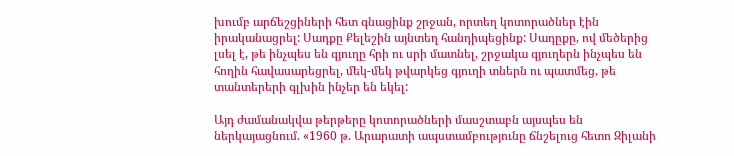խումբ արճեշցիների հետ գնացինք շրջան, որտեղ կոտորածներ էին իրականացրել: Սադքը Քելեշին այնտեղ հանդիպեցինք: Սադըքը, ով մեծերից լսել է, թե ինչպես են գյուղը հրի ու սրի մատնել, շրջակա գյուղերն ինչպես են հողին հավասարեցրել, մեկ-մեկ թվարկեց գյուղի տներն ու պատմեց, թե տանտերերի գլխին ինչեր են եկել:

Այդ ժամանակվա թերթերը կոտորածների մասշտաբն այսպես են ներկայացնում. «1960 թ. Արարատի ապստամբությունը ճնշելուց հետո Զիլանի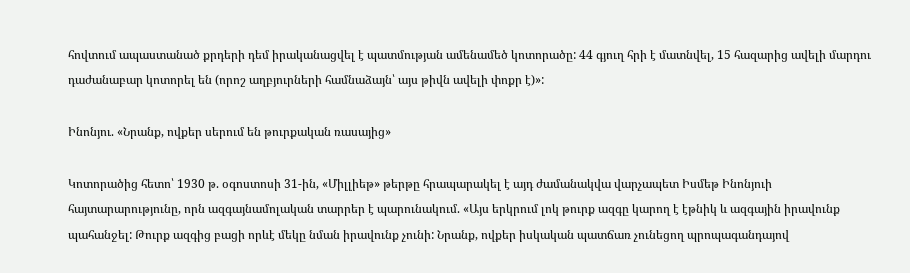հովտում ապաստանած քրդերի դեմ իրականացվել է պատմության ամենամեծ կոտորածը: 44 գյուղ հրի է մատնվել, 15 հազարից ավելի մարդու դաժանաբար կոտորել են (որոշ աղբյուրների համնաձայն՝ այս թիվն ավելի փոքր է)»:

Ինոնյու. «Նրանք, ովքեր սերում են թուրքական ռասայից»

Կոտորածից հետո՝ 1930 թ. օգոստոսի 31-ին, «Միլլիեթ» թերթը հրապարակել է այդ ժամանակվա վարչապետ Իսմեթ Ինոնյուի հայտարարությունը, որն ազգայնամոլական տարրեր է պարունակում. «Այս երկրում լոկ թուրք ազգը կարող է էթնիկ և ազգային իրավունք պահանջել: Թուրք ազգից բացի որևէ մեկը նման իրավունք չունի: Նրանք, ովքեր իսկական պատճառ չունեցող պրոպագանդայով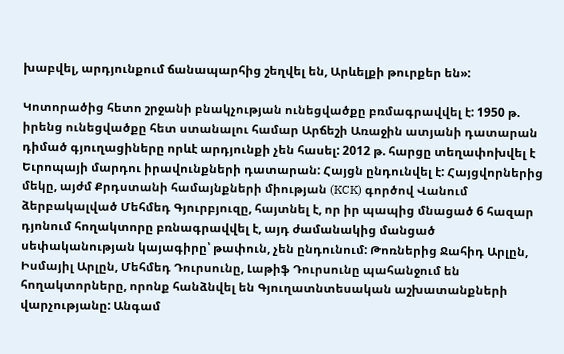խաբվել, արդյունքում ճանապարհից շեղվել են, Արևելքի թուրքեր են»:

Կոտորածից հետո շրջանի բնակչության ունեցվածքը բռմագրավվել է: 1950 թ. իրենց ունեցվածքը հետ ստանալու համար Արճեշի Առաջին ատյանի դատարան դիմած գյուղացիները որևէ արդյունքի չեն հասել: 2012 թ. հարցը տեղափոխվել է Եւրոպայի մարդու իրավունքների դատարան: Հայցն ընդունվել է: Հայցվորներից մեկը, այժմ Քրդստանի համայնքների միության (KCK) գործով Վանում ձերբակալված Մեհմեդ Գյուրբյուզը, հայտնել է, որ իր պապից մնացած 6 հազար դյոնում հողակտորը բռնագրավվել է, այդ ժամանակից մանցած սեփականության կայագիրը՝ թափուն, չեն ընդունում: Թոռներից Ջահիդ Արլըն, Իսմայիլ Արլըն, Մեհմեդ Դուրսունը, Լաթիֆ Դուրսունը պահանջում են հողակտորները, որոնք հանձնվել են Գյուղատնտեսական աշխատանքների վարչությանը: Անգամ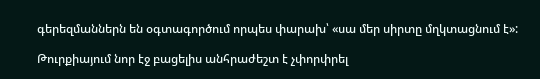գերեզմաններն են օգտագործում որպես փարախ՝ «սա մեր սիրտը մղկտացնում է»:

Թուրքիայում նոր էջ բացելիս անհրաժեշտ է չփորփրել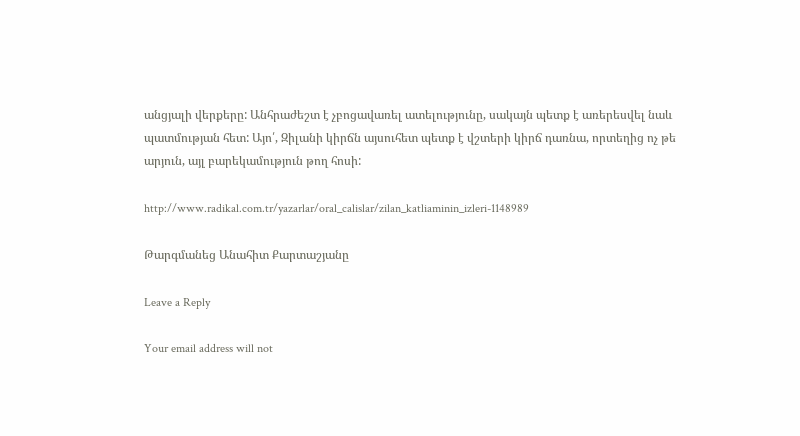անցյալի վերքերը: Անհրաժեշտ է չբոցավառել ատելությունը, սակայն պետք է առերեսվել նաև պատմության հետ: Այո՛, Զիլանի կիրճն այսուհետ պետք է վշտերի կիրճ դառնա, որտեղից ոչ թե արյուն, այլ բարեկամություն թող հոսի:

http://www.radikal.com.tr/yazarlar/oral_calislar/zilan_katliaminin_izleri-1148989

Թարգմանեց Անահիտ Քարտաշյանը

Leave a Reply

Your email address will not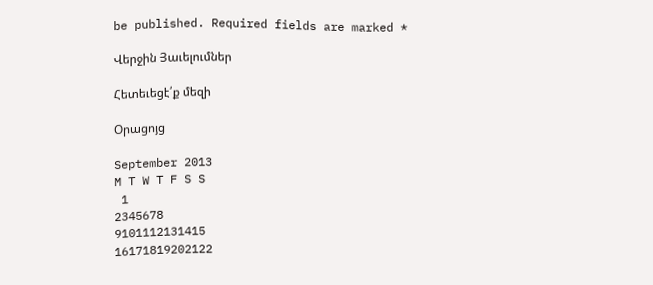be published. Required fields are marked *

Վերջին Յաւելումներ

Հետեւեցէ՛ք մեզի

Օրացոյց

September 2013
M T W T F S S
 1
2345678
9101112131415
16171819202122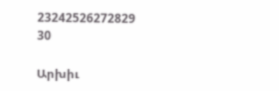23242526272829
30

Արխիւ